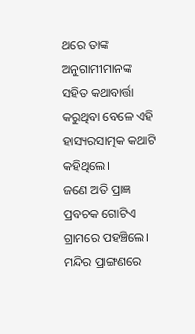ଥରେ ତାଙ୍କ ଅନୁଗାମୀମାନଙ୍କ ସହିତ କଥାବାର୍ତ୍ତା କରୁଥିବା ବେଳେ ଏହି ହାସ୍ୟରସାତ୍ମକ କଥାଟି କହିଥିଲେ।
ଜଣେ ଅତି ପ୍ରାଜ୍ଞ ପ୍ରବଚକ ଗୋଟିଏ ଗ୍ରାମରେ ପହଞ୍ଚିଲେ। ମନ୍ଦିର ପ୍ରାଙ୍ଗଣରେ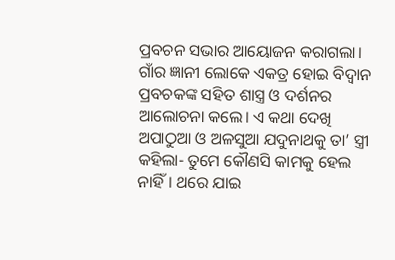ପ୍ରବଚନ ସଭାର ଆୟୋଜନ କରାଗଲା। ଗାଁର ଜ୍ଞାନୀ ଲୋକେ ଏକତ୍ର ହୋଇ ବିଦ୍ବାନ ପ୍ରବଚକଙ୍କ ସହିତ ଶାସ୍ତ୍ର ଓ ଦର୍ଶନର ଆଲୋଚନା କଲେ। ଏ କଥା ଦେଖି ଅପାଠୁଆ ଓ ଅଳସୁଆ ଯଦୁନାଥକୁ ତା’ ସ୍ତ୍ରୀ କହିଲା- ତୁମେ କୌଣସି କାମକୁ ହେଲ ନାହିଁ। ଥରେ ଯାଇ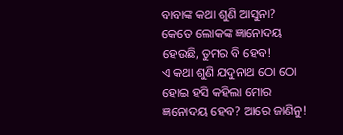ବାବାଙ୍କ କଥା ଶୁଣି ଆସୁନା? କେତେ ଲୋକଙ୍କ ଜ୍ଞାନୋଦୟ ହେଉଛି, ତୁମର ବି ହେବ!
ଏ କଥା ଶୁଣି ଯଦୁନାଥ ଠୋ ଠୋ ହୋଇ ହସି କହିଲା ମୋର ଜ୍ଞନୋଦୟ ହେବ? ଆରେ ଜାଣିନୁ!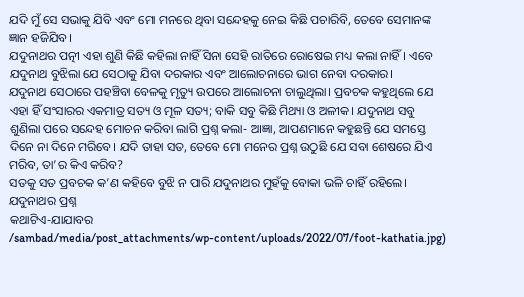ଯଦି ମୁଁ ସେ ସଭାକୁ ଯିବି ଏବଂ ମୋ ମନରେ ଥିବା ସନ୍ଦେହକୁ ନେଇ କିଛି ପଚାରିବି, ତେବେ ସେମାନଙ୍କ ଜ୍ଞାନ ହଜିଯିବ।
ଯଦୁନାଥର ପତ୍ନୀ ଏହା ଶୁଣି କିଛି କହିଲା ନାହିଁ ସିନା ସେହି ରାତିରେ ରୋଷେଇ ମଧ୍ୟ କଲା ନାହିଁ। ଏବେ ଯଦୁନାଥ ବୁଝିଲା ଯେ ସେଠାକୁ ଯିବା ଦରକାର ଏବଂ ଆଲୋଚନାରେ ଭାଗ ନେବା ଦରକାର।
ଯଦୁନାଥ ସେଠାରେ ପହଞ୍ଚିବା ବେଳକୁ ମୃତ୍ୟୁ ଉପରେ ଆଲୋଚନା ଚାଲୁଥିଲା। ପ୍ରବଚକ କହୁଥିଲେ ଯେ ଏହା ହିଁ ସଂସାରର ଏକମାତ୍ର ସତ୍ୟ ଓ ମୂଳ ସତ୍ୟ; ବାକି ସବୁ କିଛି ମିଥ୍ୟା ଓ ଅଳୀକ। ଯଦୁନାଥ ସବୁ ଶୁଣିଲା ପରେ ସନ୍ଦେହ ମୋଚନ କରିବା ଲାଗି ପ୍ରଶ୍ନ କଲା- ଆଜ୍ଞା, ଆପଣମାନେ କହୁଛନ୍ତି ଯେ ସମସ୍ତେ ଦିନେ ନା ଦିନେ ମରିବେ। ଯଦି ତାହା ସତ, ତେବେ ମୋ ମନେର ପ୍ରଶ୍ନ ଉଠୁଛି ଯେ ସବା ଶେଷରେ ଯିଏ ମରିବ, ତା’ର କିଏ କରିବ?
ସତକୁ ସତ ପ୍ରବଚକ କ’ଣ କହିବେ ବୁଝି ନ ପାରି ଯଦୁନାଥର ମୁହଁକୁ ବୋକା ଭଳି ଚାହିଁ ରହିଲେ।
ଯଦୁନାଥର ପ୍ରଶ୍ନ
କଥାଟିଏ-ଯାଯାବର
/sambad/media/post_attachments/wp-content/uploads/2022/07/foot-kathatia.jpg)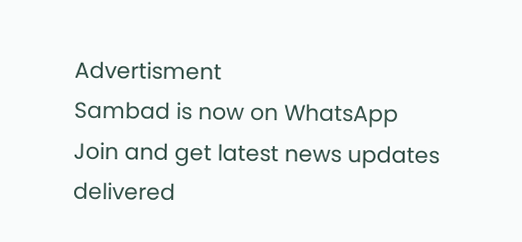Advertisment
Sambad is now on WhatsApp
Join and get latest news updates delivered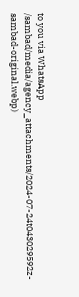to you via WhatsApp
/sambad/media/agency_attachments/2024-07-24t043029592z-sambad-original.webp)